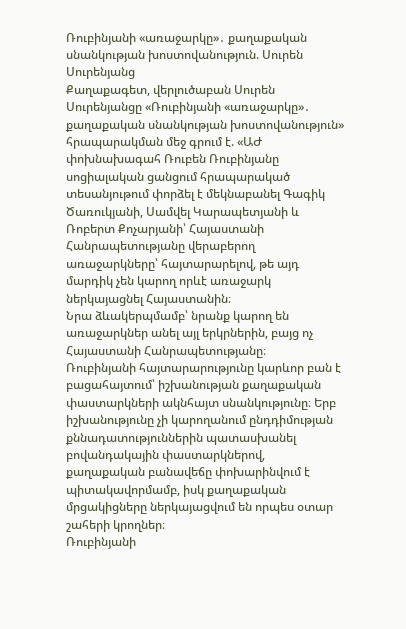Ռուբինյանի «առաջարկը»․ քաղաքական սնանկության խոստովանություն. Սուրեն Սուրենյանց
Քաղաքագետ, վերլուծաբան Սուրեն Սուրենյանցը «Ռուբինյանի «առաջարկը»․ քաղաքական սնանկության խոստովանություն» հրապարակման մեջ գրում է. «ԱԺ փոխնախագահ Ռուբեն Ռուբինյանը սոցիալական ցանցում հրապարակած տեսանյութում փորձել է մեկնաբանել Գագիկ Ծառուկյանի, Սամվել Կարապետյանի և Ռոբերտ Քոչարյանի՝ Հայաստանի Հանրապետությանը վերաբերող առաջարկները՝ հայտարարելով, թե այդ մարդիկ չեն կարող որևէ առաջարկ ներկայացնել Հայաստանին։
Նրա ձևակերպմամբ՝ նրանք կարող են առաջարկներ անել այլ երկրներին, բայց ոչ Հայաստանի Հանրապետությանը։
Ռուբինյանի հայտարարությունը կարևոր բան է բացահայտում՝ իշխանության քաղաքական փաստարկների ակնհայտ սնանկությունը։ Երբ իշխանությունը չի կարողանում ընդդիմության քննադատություններին պատասխանել բովանդակային փաստարկներով, քաղաքական բանավեճը փոխարինվում է պիտակավորմամբ, իսկ քաղաքական մրցակիցները ներկայացվում են որպես օտար շահերի կրողներ։
Ռուբինյանի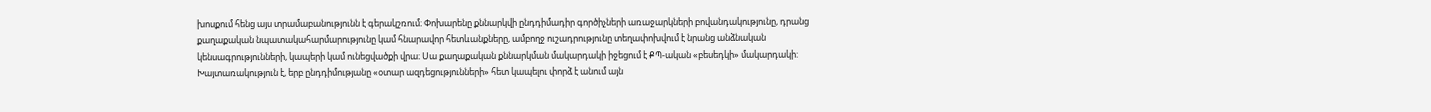խոսքում հենց այս տրամաբանությունն է գերակշռում։ Փոխարենը քննարկվի ընդդիմադիր գործիչների առաջարկների բովանդակությունը, դրանց քաղաքական նպատակահարմարությունը կամ հնարավոր հետևանքները, ամբողջ ուշադրությունը տեղափոխվում է նրանց անձնական կենսագրությունների, կապերի կամ ունեցվածքի վրա։ Սա քաղաքական քննարկման մակարդակի իջեցում է ՔՊ-ական «բեսեդկի» մակարդակի:
Խայտառակություն է, երբ ընդդիմությանը «օտար ազդեցությունների» հետ կապելու փորձ է անում այն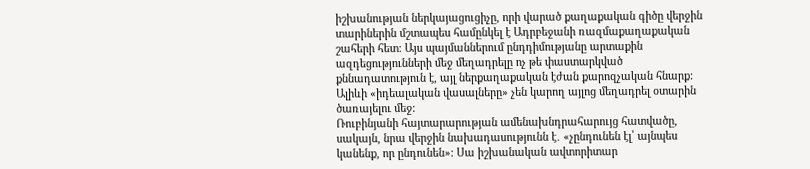իշխանության ներկայացուցիչը, որի վարած քաղաքական գիծը վերջին տարիներին մշտապես համընկել է Ադրբեջանի ռազմաքաղաքական շահերի հետ։ Այս պայմաններում ընդդիմությանը արտաքին ազդեցությունների մեջ մեղադրելը ոչ թե փաստարկված քննադատություն է, այլ ներքաղաքական էժան քարոզչական հնարք: Ալիևի «իդեալական վասալները» չեն կարող այլոց մեղադրել օտարին ծառայելու մեջ:
Ռուբինյանի հայտարարության ամենախնդրահարույց հատվածը, սակայն, նրա վերջին նախադասությունն է․ «չընդունեն էլ՝ այնպես կանենք, որ ընդունեն»։ Սա իշխանական ավտորիտար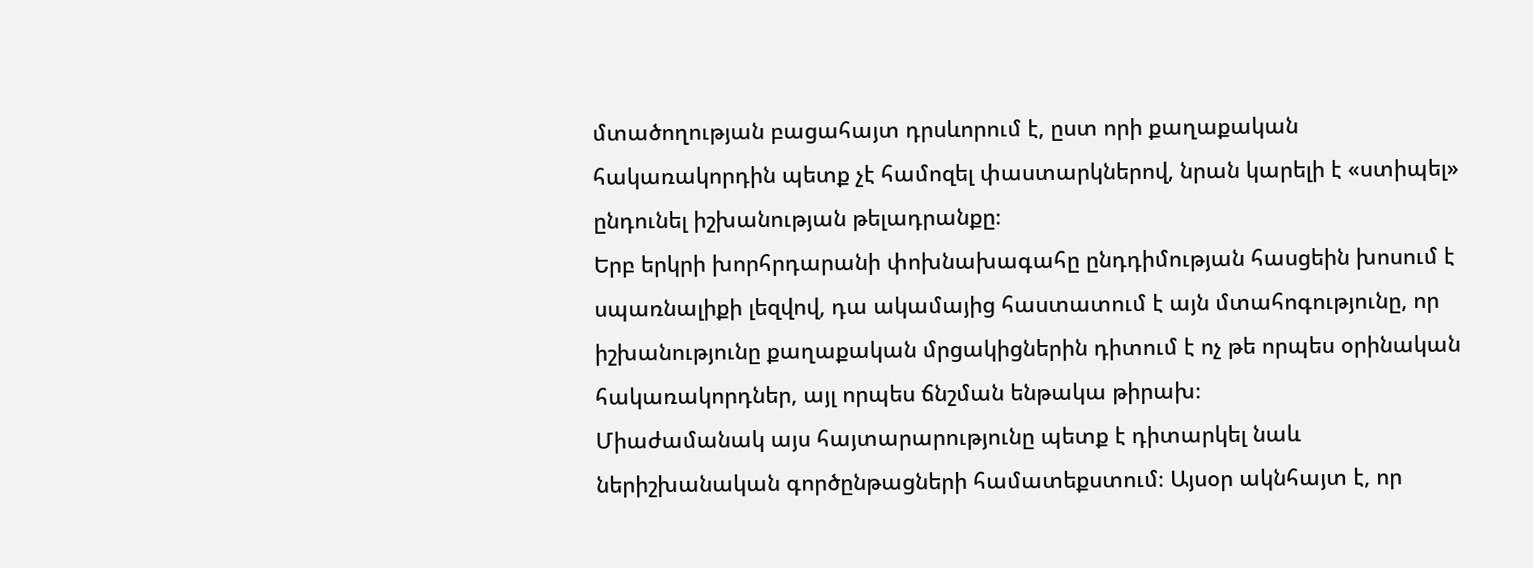մտածողության բացահայտ դրսևորում է, ըստ որի քաղաքական հակառակորդին պետք չէ համոզել փաստարկներով, նրան կարելի է «ստիպել» ընդունել իշխանության թելադրանքը։
Երբ երկրի խորհրդարանի փոխնախագահը ընդդիմության հասցեին խոսում է սպառնալիքի լեզվով, դա ակամայից հաստատում է այն մտահոգությունը, որ իշխանությունը քաղաքական մրցակիցներին դիտում է ոչ թե որպես օրինական հակառակորդներ, այլ որպես ճնշման ենթակա թիրախ։
Միաժամանակ այս հայտարարությունը պետք է դիտարկել նաև ներիշխանական գործընթացների համատեքստում։ Այսօր ակնհայտ է, որ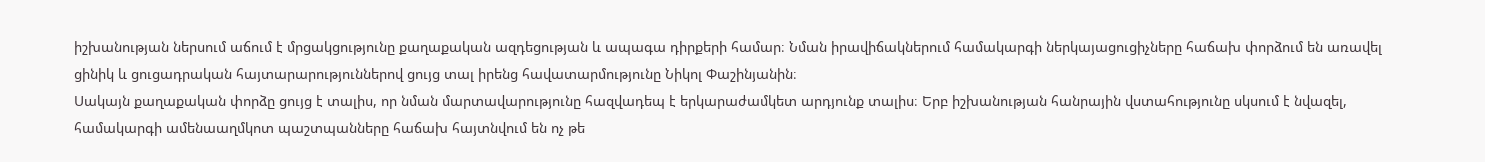իշխանության ներսում աճում է մրցակցությունը քաղաքական ազդեցության և ապագա դիրքերի համար։ Նման իրավիճակներում համակարգի ներկայացուցիչները հաճախ փորձում են առավել ցինիկ և ցուցադրական հայտարարություններով ցույց տալ իրենց հավատարմությունը Նիկոլ Փաշինյանին։
Սակայն քաղաքական փորձը ցույց է տալիս, որ նման մարտավարությունը հազվադեպ է երկարաժամկետ արդյունք տալիս։ Երբ իշխանության հանրային վստահությունը սկսում է նվազել, համակարգի ամենաաղմկոտ պաշտպանները հաճախ հայտնվում են ոչ թե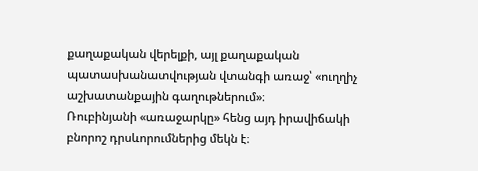քաղաքական վերելքի, այլ քաղաքական պատասխանատվության վտանգի առաջ՝ «ուղղիչ աշխատանքային գաղութներում»։
Ռուբինյանի «առաջարկը» հենց այդ իրավիճակի բնորոշ դրսևորումներից մեկն է։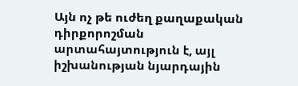Այն ոչ թե ուժեղ քաղաքական դիրքորոշման արտահայտություն է, այլ իշխանության նյարդային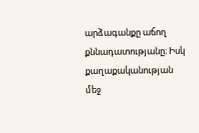արձագանքը աճող քննադատությանը։ Իսկ քաղաքականության մեջ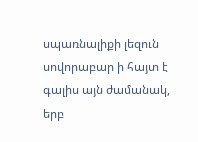սպառնալիքի լեզուն սովորաբար ի հայտ է գալիս այն ժամանակ, երբ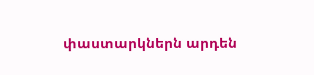փաստարկներն արդեն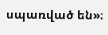սպառված են»։